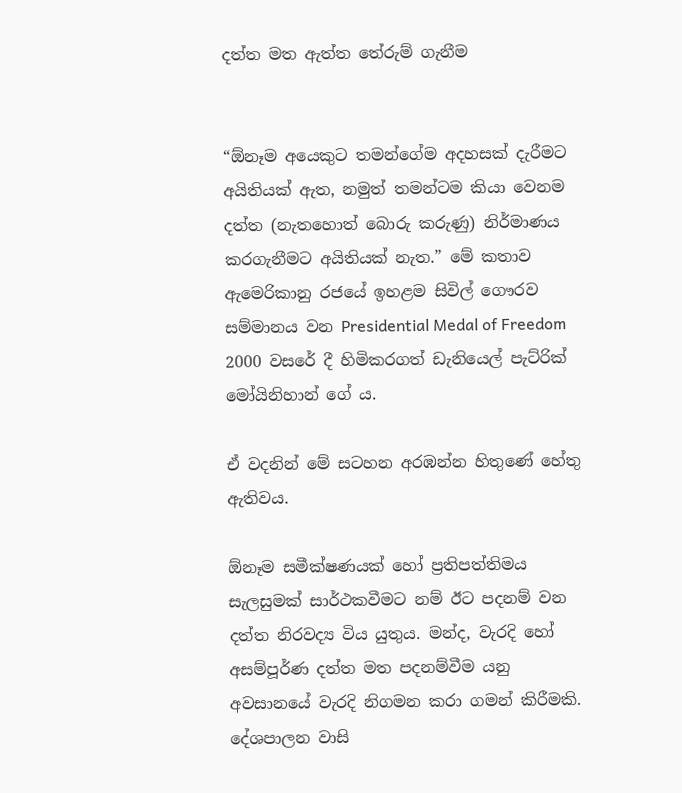දත්ත මත ඇත්ත තේරුම් ගැනීම


“ඕනෑම අයෙකුට තමන්ගේම අදහසක් දැරීමට අයිතියක් ඇත, නමුත් තමන්ටම කියා වෙනම දත්ත (නැතහොත් බොරු කරුණු) නිර්මාණය කරගැනීමට අයිතියක් නැත.” මේ කතාව ඇමෙරිකානු රජයේ ඉහළම සිවිල් ගෞරව සම්මානය වන Presidential Medal of Freedom 2000 වසරේ දී හිමිකරගත් ඩැනියෙල් පැට්රික් මෝයිනිහාන් ගේ ය.

ඒ වදනින් මේ සටහන අරඹන්න හිතුණේ හේතු ඇතිවය.

ඕනෑම සමීක්ෂණයක් හෝ ප්‍රතිපත්තිමය සැලසුමක් සාර්ථකවීමට නම් ඊට පදනම් වන දත්ත නිරවද්‍ය විය යුතුය. මන්ද, වැරදි හෝ අසම්පූර්ණ දත්ත මත පදනම්වීම යනු අවසානයේ වැරදි නිගමන කරා ගමන් කිරීමකි. දේශපාලන වාසි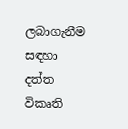ලබාගැනීම සඳහා දත්ත විකෘති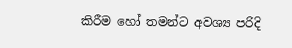කිරීම හෝ තමන්ට අවශ්‍ය පරිදි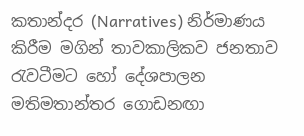කතාන්දර (Narratives) නිර්මාණය කිරීම මගින් තාවකාලිකව ජනතාව රැවටීමට හෝ දේශපාලන මතිමතාන්තර ගොඩනඟා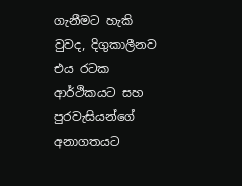ගැනීමට හැකි වුවද, දිගුකාලීනව එය රටක ආර්ථිකයට සහ පුරවැසියන්ගේ අනාගතයට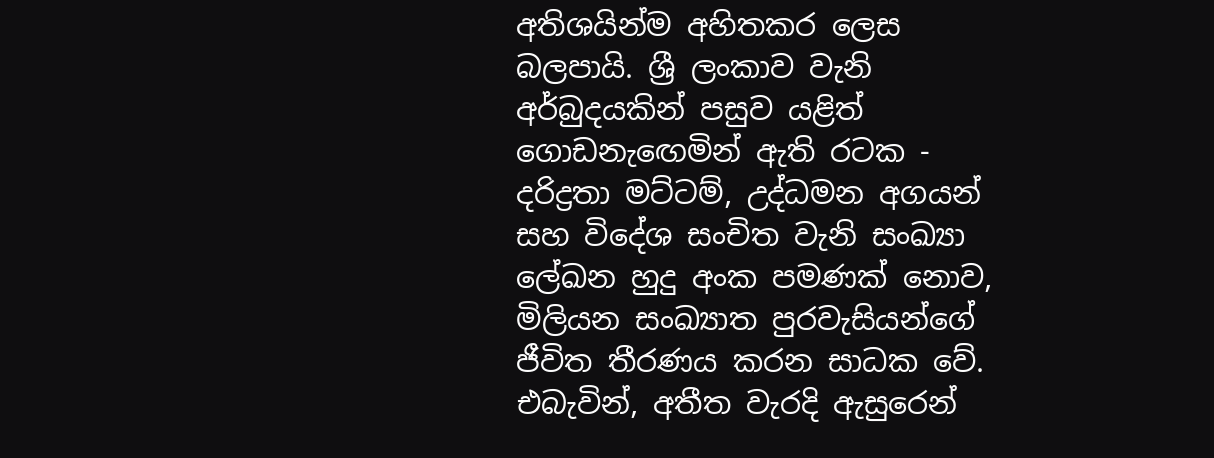අතිශයින්ම අහිතකර ලෙස බලපායි. ශ්‍රී ලංකාව වැනි අර්බුදයකින් පසුව යළිත් ගොඩනැඟෙමින් ඇති රටක - දරිද්‍රතා මට්ටම්, උද්ධමන අගයන් සහ විදේශ සංචිත වැනි සංඛ්‍යා ලේඛන හුදු අංක පමණක් නොව, මිලියන සංඛ්‍යාත පුරවැසියන්ගේ ජීවිත තීරණය කරන සාධක වේ. එබැවින්, අතීත වැරදි ඇසුරෙන්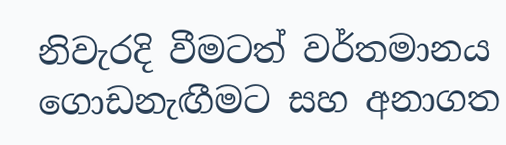නිවැරදි වීමටත් වර්තමානය ගොඩනැඟීමට සහ අනාගත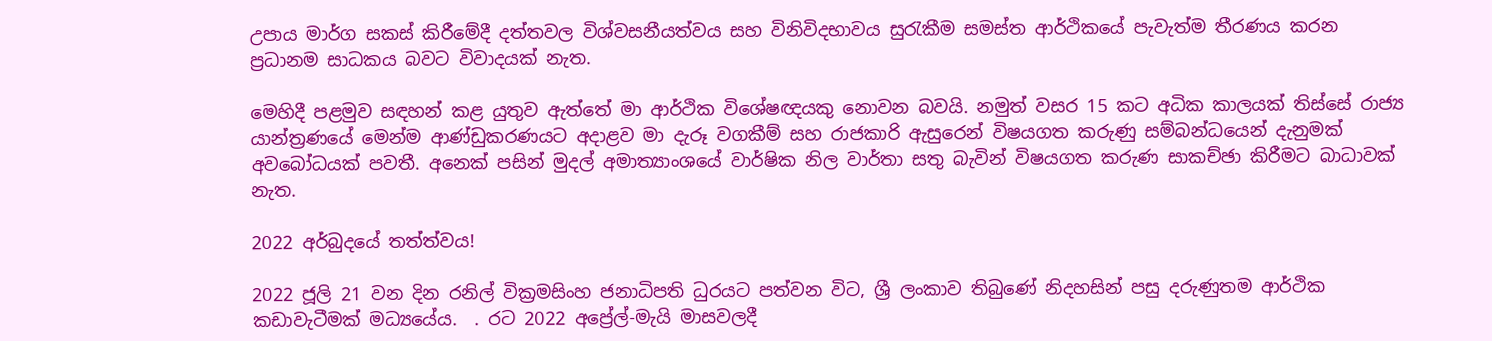උපාය මාර්ග සකස් කිරීමේදී දත්තවල විශ්වසනීයත්වය සහ විනිවිදභාවය සුරැකීම සමස්ත ආර්ථිකයේ පැවැත්ම තීරණය කරන ප්‍රධානම සාධකය බවට විවාදයක් නැත.

මෙහිදී පළමුව සඳහන් කළ යුතුව ඇත්තේ මා ආර්ථික විශේෂඥයකු නොවන බවයි. නමුත් වසර 15 කට අධික කාලයක් තිස්සේ රාජ්‍ය යාන්ත්‍රණයේ මෙන්ම ආණ්ඩුකරණයට අදාළව මා දැරූ වගකීම් සහ රාජකාරි ඇසුරෙන් විෂයගත කරුණු සම්බන්ධයෙන් දැනුමක් අවබෝධයක් පවතී. අනෙක් පසින් මුදල් අමාත්‍යාංශයේ වාර්ෂික නිල වාර්තා සතු බැවින් විෂයගත කරුණ සාකච්ඡා කිරීමට බාධාවක් නැත.

2022 අර්බුදයේ තත්ත්වය!

2022 ජූලි 21 වන දින රනිල් වික්‍රමසිංහ ජනාධිපති ධුරයට පත්වන විට, ශ්‍රී ලංකාව තිබුණේ නිදහසින් පසු දරුණුතම ආර්ථික කඩාවැටීමක් මධ්‍යයේය.  . රට 2022 අප්‍රේල්-මැයි මාසවලදී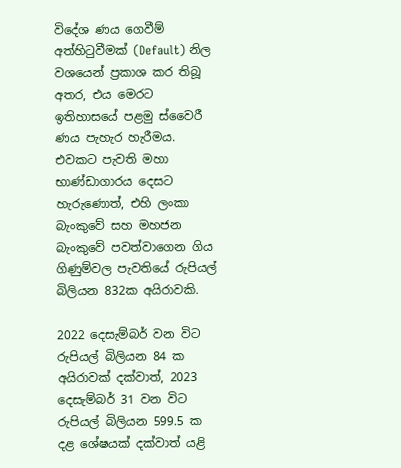විදේශ ණය ගෙවීම් අත්හිටුවීමක් (Default) නිල වශයෙන් ප්‍රකාශ කර තිබූ අතර, එය මෙරට ඉතිහාසයේ පළමු ස්වෛරී ණය පැහැර හැරීමය. එවකට පැවති මහා භාණ්ඩාගාරය දෙසට හැරුණොත්, එහි ලංකා බැංකුවේ සහ මහජන බැංකුවේ පවත්වාගෙන ගිය ගිණුම්වල පැවතියේ රුපියල් බිලියන 832ක අයිරාවකි.

2022 දෙසැම්බර් වන විට රුපියල් බිලියන 84 ක අයිරාවක් දක්වාත්, 2023 දෙසැම්බර් 31 වන විට රුපියල් බිලියන 599.5 ක දළ ශේෂයක් දක්වාත් යළි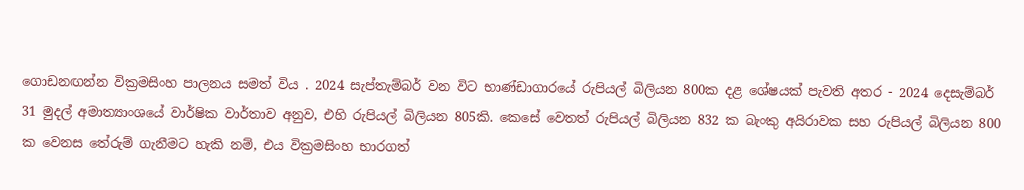ගොඩනඟන්න වික්‍රමසිංහ පාලනය සමත් විය . 2024 සැප්තැම්බර් වන විට භාණ්ඩාගාරයේ රුපියල් බිලියන 800ක දළ ශේෂයක් පැවති අතර - 2024 දෙසැම්බර් 31 මුදල් අමාත්‍යාංශයේ වාර්ෂික වාර්තාව අනුව, එහි රුපියල් බිලියන 805කි. කෙසේ වෙතත් රුපියල් බිලියන 832 ක බැංකු අයිරාවක සහ රුපියල් බිලියන 800 ක වෙනස තේරුම් ගැනීමට හැකි නම්, එය වික්‍රමසිංහ භාරගත්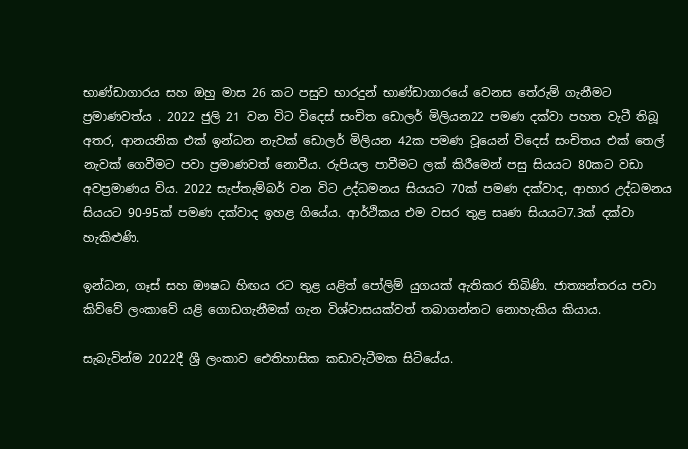භාණ්ඩාගාරය සහ ඔහු මාස 26 කට පසුව භාරදුන් භාණ්ඩාගාරයේ වෙනස තේරුම් ගැනීමට ප්‍රමාණවත්ය . 2022 ජුලි 21 වන විට විදෙස් සංචිත ඩොලර් මිලියන22 පමණ දක්වා පහත වැටී තිබූ අතර, ආනයනික එක් ඉන්ධන නැවක් ඩොලර් මිලියන 42ක පමණ වූයෙන් විදෙස් සංචිතය එක් තෙල් නැවක් ගෙවීමට පවා ප්‍රමාණවත් නොවීය. රුපියල පාවීමට ලක් කිරීමෙන් පසු සියයට 80කට වඩා අවප්‍රමාණය විය. 2022 සැප්තැම්බර් වන විට උද්ධමනය සියයට 70ක් පමණ දක්වාද, ආහාර උද්ධමනය සියයට 90-95ක් පමණ දක්වාද ඉහළ ගියේය. ආර්ථිකය එම වසර තුළ සෘණ සියයට7.3ක් දක්වා හැකිළුණි.

ඉන්ධන, ගෑස් සහ ඖෂධ හිඟය රට තුළ යළිත් පෝලිම් යුගයක් ඇතිකර තිබිණි. ජාත්‍යන්තරය පවා කිව්වේ ලංකාවේ යළි ගොඩගැනීමක් ගැන විශ්වාසයක්වත් තබාගන්නට නොහැකිය කියාය.

සැබැවින්ම 2022දී ශ්‍රී ලංකාව ඓතිහාසික කඩාවැටීමක සිටියේය.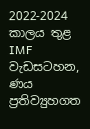2022-2024 කාලය තුළ IMF වැඩසටහන, ණය ප්‍රතිව්‍යුහගත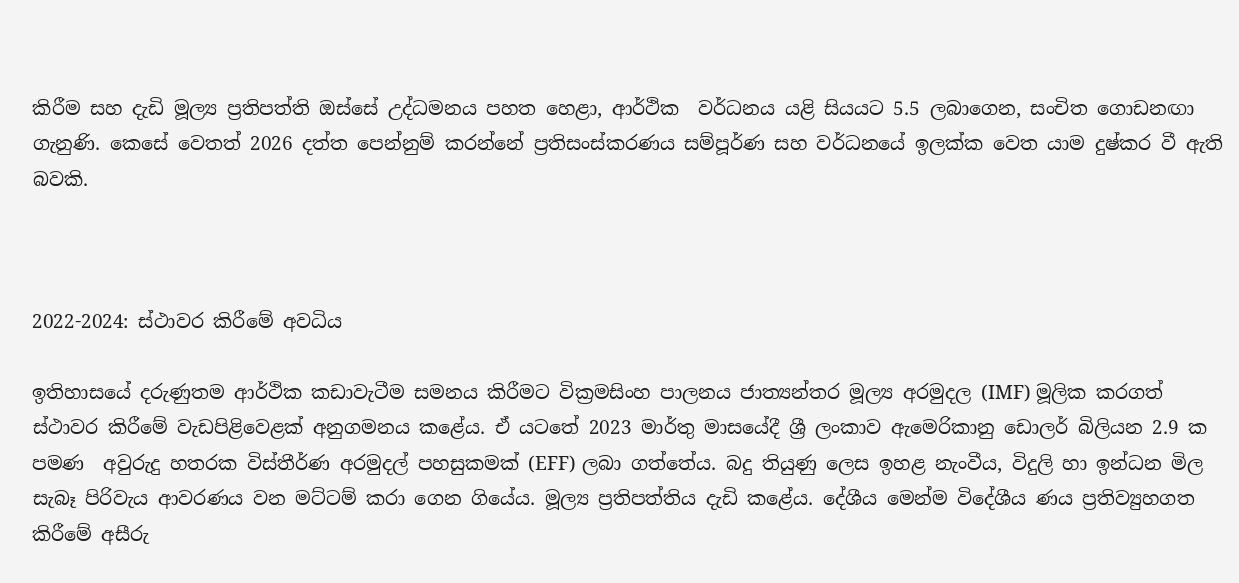කිරීම සහ දැඩි මූල්‍ය ප්‍රතිපත්ති ඔස්සේ උද්ධමනය පහත හෙළා, ආර්ථික  වර්ධනය යළි සියයට 5.5 ලබාගෙන, සංචිත ගොඩනඟා ගැනුණි. කෙසේ වෙතත් 2026 දත්ත පෙන්නුම් කරන්නේ ප්‍රතිසංස්කරණය සම්පූර්ණ සහ වර්ධනයේ ඉලක්ක වෙත යාම දුෂ්කර වී ඇති බවකි.



2022-2024: ස්ථාවර කිරීමේ අවධිය

ඉතිහාසයේ දරුණුතම ආර්ථික කඩාවැටීම සමනය කිරීමට වික්‍රමසිංහ පාලනය ජාත්‍යන්තර මූල්‍ය අරමුදල (IMF) මූලික කරගත් ස්ථාවර කිරීමේ වැඩපිළිවෙළක් අනුගමනය කළේය. ඒ යටතේ 2023 මාර්තු මාසයේදී ශ්‍රී ලංකාව ඇමෙරිකානු ඩොලර් බිලියන 2.9 ක පමණ  අවුරුදු හතරක විස්තීර්ණ අරමුදල් පහසුකමක් (EFF) ලබා ගත්තේය. බදු තියුණු ලෙස ඉහළ නැංවීය, විදුලි හා ඉන්ධන මිල සැබෑ පිරිවැය ආවරණය වන මට්ටම් කරා ගෙන ගියේය. මූල්‍ය ප්‍රතිපත්තිය දැඩි කළේය. දේශීය මෙන්ම විදේශීය ණය ප්‍රතිව්‍යුහගත කිරීමේ අසීරු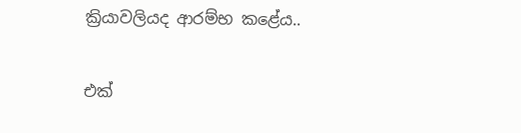ක්‍රියාවලියද ආරම්භ කළේය..

එක්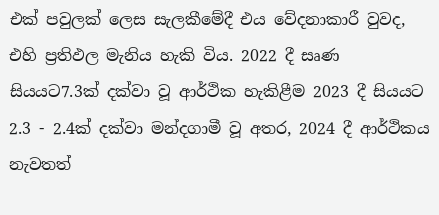එක් පවුලක් ලෙස සැලකීමේදී එය වේදනාකාරී වුවද, එහි ප්‍රතිඵල මැනිය හැකි විය. 2022 දී සෘණ සියයට7.3ක් දක්වා වූ ආර්ථික හැකිළීම 2023 දී සියයට 2.3 - 2.4ක් දක්වා මන්දගාමී වූ අතර, 2024 දී ආර්ථිකය නැවතත්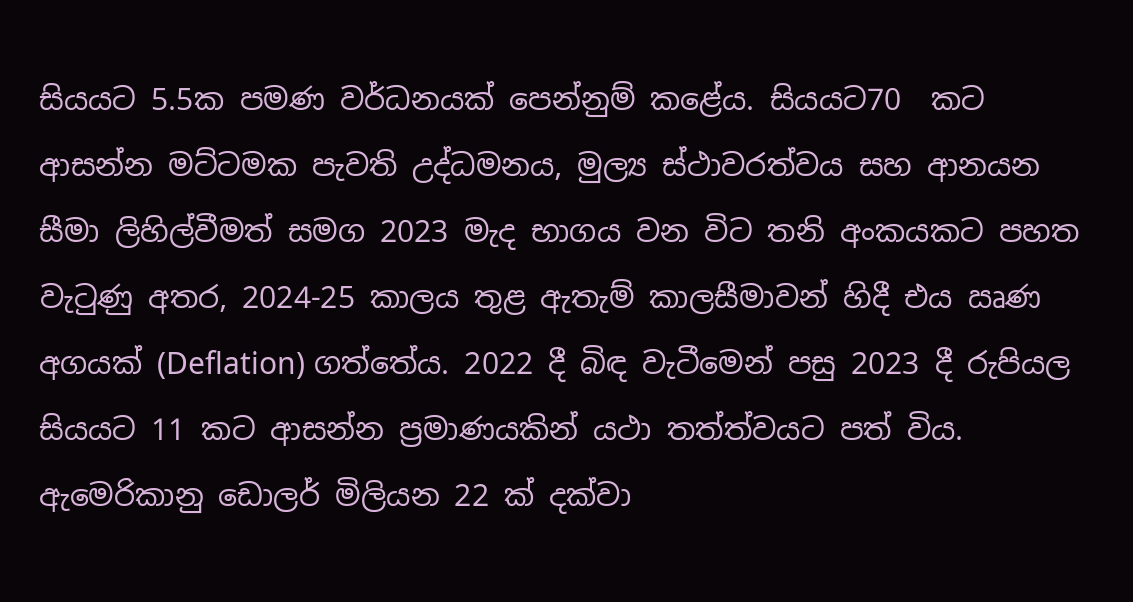සියයට 5.5ක පමණ වර්ධනයක් පෙන්නුම් කළේය. සියයට70  කට ආසන්න මට්ටමක පැවති උද්ධමනය, මුල්‍ය ස්ථාවරත්වය සහ ආනයන සීමා ලිහිල්වීමත් සමග 2023 මැද භාගය වන විට තනි අංකයකට පහත වැටුණු අතර, 2024-25 කාලය තුළ ඇතැම් කාලසීමාවන් හිදී එය ඍණ අගයක් (Deflation) ගත්තේය. 2022 දී බිඳ වැටීමෙන් පසු 2023 දී රුපියල සියයට 11 කට ආසන්න ප්‍රමාණයකින් යථා තත්ත්වයට පත් විය. ඇමෙරිකානු ඩොලර් මිලියන 22 ක් දක්වා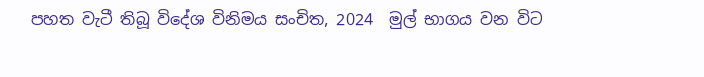පහත වැටී තිබූ විදේශ විනිමය සංචිත, 2024  මුල් භාගය වන විට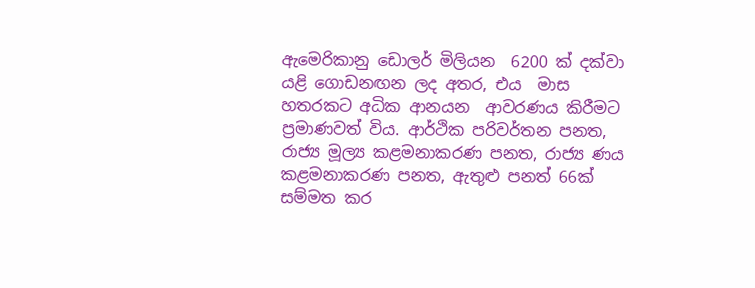ඇමෙරිකානු ඩොලර් මිලියන  6200 ක් දක්වා යළි ගොඩනඟන ලද අතර, එය  මාස හතරකට අධික ආනයන  ආවරණය කිරීමට ප්‍රමාණවත් විය. ආර්ථික පරිවර්තන පනත, රාජ්‍ය මූල්‍ය කළමනාකරණ පනත, රාජ්‍ය ණය කළමනාකරණ පනත, ඇතුළු පනත් 66ක් සම්මත කර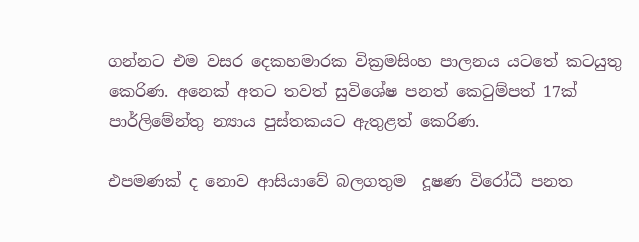ගන්නට එම වසර දෙකහමාරක වික්‍රමසිංහ පාලනය යටතේ කටයුතු කෙරිණ. අනෙක් අතට තවත් සුවිශේෂ පනත් කෙටුම්පත් 17ක් පාර්ලිමේන්තු න්‍යාය පුස්තකයට ඇතුළත් කෙරිණ.

එපමණක් ද නොව ආසියාවේ බලගතුම  දූෂණ විරෝධී පනත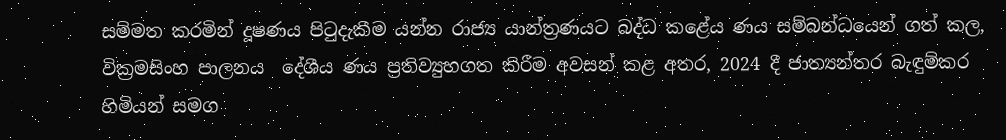සම්මත කරමින් දූෂණය පිටුදැකීම යන්න රාජ්‍ය යාන්ත්‍රණයට බද්ධ කළේය ණය සම්බන්ධයෙන් ගත් කල, වික්‍රමසිංහ පාලනය  දේශීය ණය ප්‍රතිව්‍යුහගත කිරීම අවසන් කළ අතර, 2024 දී ජාත්‍යන්තර බැඳුම්කර හිමියන් සමග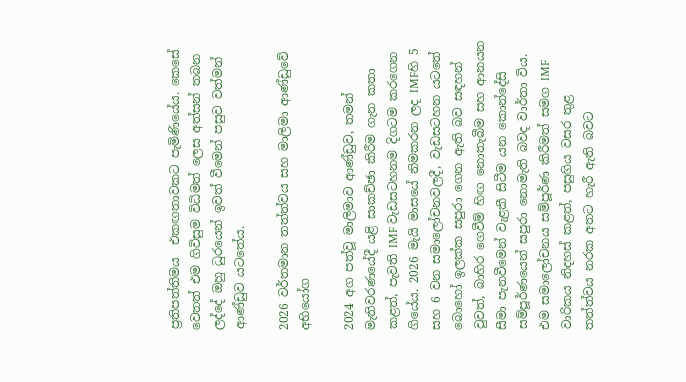ප්‍රතිපත්තිමය  එකඟතාවකට පැමිණියේය. කෙසේ වෙතත් එම ගිවිසුම විධිමත් ලෙස අත්සන් තබන ලද්දේ ඔහු ධුරයෙන් ඉවත් වීමෙන් පසුව වත්මන් ආණ්ඩුව යටතේය.

2026 වර්තමාන තත්ත්වය සහ මාලිමා ආණ්ඩුවේ අභියෝග

2024 අග පත්වූ මාලිමාව ආණ්ඩුව, තමන් මැතිවරණයේදී යළි සාකච්ඡා කිරීම ගැන කතා කළත්, පැවති IMF වැඩසටහනම දිගටම කරගෙන ගියේය. 2026 මැයි මාසයේ නිමකරන ලද IMFහි 5 සහ 6 වන සමාලෝචනවලදී, වැඩසටහන යටතේ බොහෝ ඉලක්ක සපුරා ගෙන ඇති බව සඳහන් වුවත්, බාහිර ගෙවීම් හිඟ නොතැබීම සහ ආනයන සීමා පැනවීමෙන් වැළකී සිටීම යන කොන්දේසි සම්පූර්ණයෙන් සපුරා නොමැති බවද වාර්තා විය. එම සමාලෝචනය සම්පූර්ණ කිරීමත් සමග IMF වාරිකය නිදහස් කළත්, පසුගිය වසර තුළ තත්ත්වය නරක අතට හැරී ඇති බවට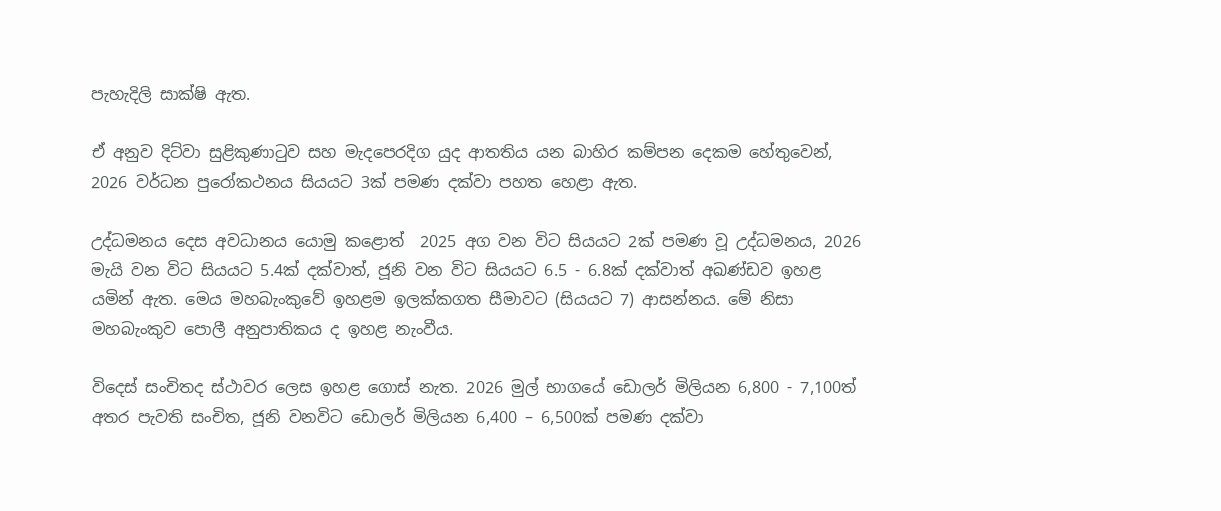පැහැදිලි සාක්ෂි ඇත.

ඒ අනුව දිට්වා සුළිකුණාටුව සහ මැදපෙරදිග යුද ආතතිය යන බාහිර කම්පන දෙකම හේතුවෙන්, 2026 වර්ධන පුරෝකථනය සියයට 3ක් පමණ දක්වා පහත හෙළා ඇත.

උද්ධමනය දෙස අවධානය යොමු කළොත්  2025 අග වන විට සියයට 2ක් පමණ වූ උද්ධමනය, 2026 මැයි වන විට සියයට 5.4ක් දක්වාත්, ජූනි වන විට සියයට 6.5 - 6.8ක් දක්වාත් අඛණ්ඩව ඉහළ යමින් ඇත. මෙය මහබැංකුවේ ඉහළම ඉලක්කගත සීමාවට (සියයට 7) ආසන්නය. මේ නිසා මහබැංකුව පොලී අනුපාතිකය ද ඉහළ නැංවීය.

විදෙස් සංචිතද ස්ථාවර ලෙස ඉහළ ගොස් නැත. 2026 මුල් භාගයේ ඩොලර් මිලියන 6,800 - 7,100ත් අතර පැවති සංචිත, ජූනි වනවිට ඩොලර් මිලියන 6,400 – 6,500ක් පමණ දක්වා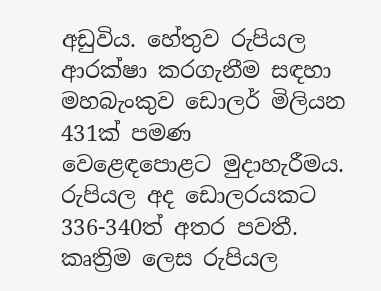අඩුවිය. හේතුව රුපියල ආරක්ෂා කරගැනීම සඳහා මහබැංකුව ඩොලර් මිලියන 431ක් පමණ වෙළෙඳපොළට මුදාහැරීමය. රුපියල අද ඩොලරයකට 336-340ත් අතර පවතී. කෘත්‍රිම ලෙස රුපියල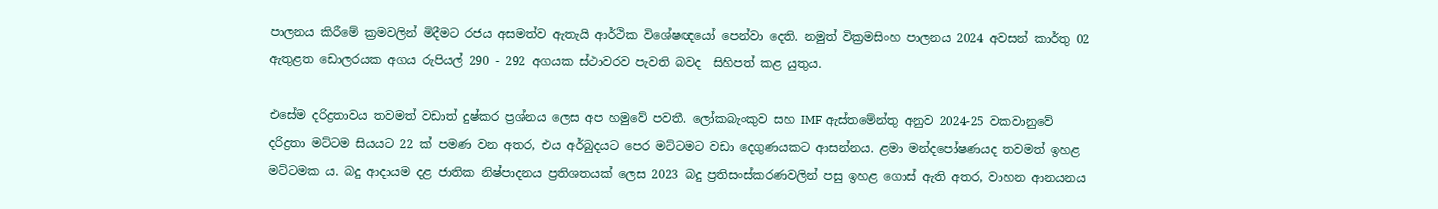පාලනය කිරීමේ ක්‍රමවලින් මිදීමට රජය අසමත්ව ඇතැයි ආර්ථික විශේෂඥයෝ පෙන්වා දෙති. නමුත් වික්‍රමසිංහ පාලනය 2024 අවසන් කාර්තු 02 ඇතුළත ඩොලරයක අගය රුපියල් 290 - 292 අගයක ස්ථාවරව පැවති බවද  සිහිපත් කළ යුතුය.

එසේම දරිද්‍රතාවය තවමත් වඩාත් දුෂ්කර ප්‍රශ්නය ලෙස අප හමුවේ පවතී. ලෝකබැංකුව සහ IMF ඇස්තමේන්තු අනුව 2024-25 වකවානුවේ දරිද්‍රතා මට්ටම සියයට 22 ක් පමණ වන අතර, එය අර්බුදයට පෙර මට්ටමට වඩා දෙගුණයකට ආසන්නය. ළමා මන්දපෝෂණයද තවමත් ඉහළ මට්ටමක ය. බදු ආදායම දළ ජාතික නිෂ්පාදනය ප්‍රතිශතයක් ලෙස 2023 බදු ප්‍රතිසංස්කරණවලින් පසු ඉහළ ගොස් ඇති අතර, වාහන ආනයනය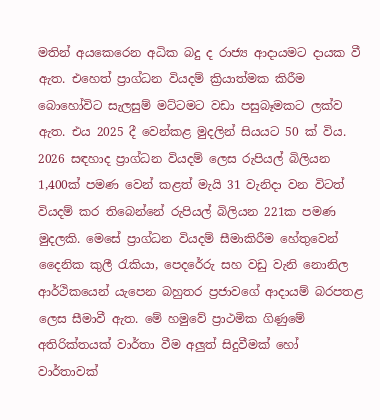මතින් අයකෙරෙන අධික බදු ද රාජ්‍ය ආදායමට දායක වී ඇත. එහෙත් ප්‍රාග්ධන වියදම් ක්‍රියාත්මක කිරීම බොහෝවිට සැලසුම් මට්ටමට වඩා පසුබෑමකට ලක්ව ඇත. එය 2025 දී වෙන්කළ මුදලින් සියයට 50 ක් විය. 2026 සඳහාද ප්‍රාග්ධන වියදම් ලෙස රුපියල් බිලියන 1,400ක් පමණ වෙන් කළත් මැයි 31 වැනිදා වන විටත් වියදම් කර තිබෙන්නේ රුපියල් බිලියන 221ක පමණ මුදලකි. මෙසේ ප්‍රාග්ධන වියදම් සීමාකිරීම හේතුවෙන් දෛනික කුලී රැකියා, පෙදරේරු සහ වඩු වැනි නොනිල ආර්ථිකයෙන් යැපෙන බහුතර ප්‍රජාවගේ ආදායම් බරපතළ ලෙස සීමාවී ඇත. මේ හමුවේ ප්‍රාථමික ගිණුමේ අතිරික්තයක් වාර්තා වීම අලු‍ත් සිදුවීමක් හෝ වාර්තාවක්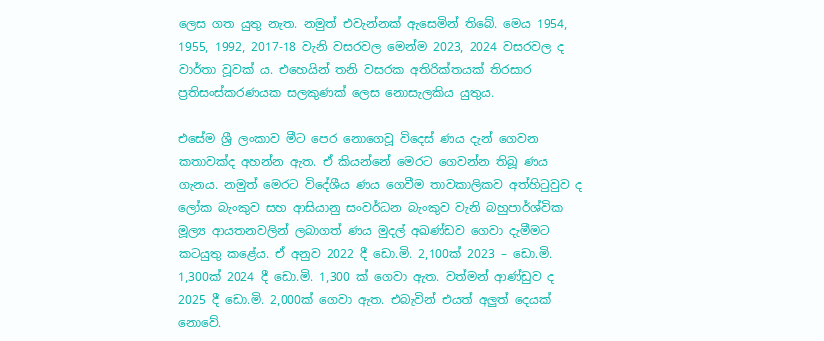ලෙස ගත යුතු නැත. නමුත් එවැන්නක් ඇසෙමින් තිබේ. මෙය 1954, 1955, 1992, 2017-18 වැනි වසරවල මෙන්ම 2023, 2024 වසරවල ද වාර්තා වූවක් ය. එහෙයින් තනි වසරක අතිරික්තයක් තිරසාර ප්‍රතිසංස්කරණයක සලකුණක් ලෙස නොසැලකිය යුතුය.

එසේම ශ්‍රී ලංකාව මීට පෙර නොගෙවූ විදෙස් ණය දැන් ගෙවන කතාවක්ද අහන්න ඇත. ඒ කියන්නේ මෙරට ගෙවන්න තිබූ ණය ගැනය. නමුත් මෙරට විදේශීය ණය ගෙවීම තාවකාලිකව අත්හිටුවුව ද ලෝක බැංකුව සහ ආසියානු සංවර්ධන බැංකුව වැනි බහුපාර්ශ්වික මූල්‍ය ආයතනවලින් ලබාගත් ණය මුදල් අඛණ්ඩව ගෙවා දැමීමට කටයුතු කළේය. ඒ අනුව 2022 දී ඩො.මි. 2,100ක් 2023 – ඩො.මි. 1,300ක් 2024 දී ඩො.මි. 1,300 ක් ගෙවා ඇත. වත්මන් ආණ්ඩුව ද 2025 දී ඩො.මි. 2,000ක් ගෙවා ඇත. එබැවින් එයත් අලුත් දෙයක් නොවේ.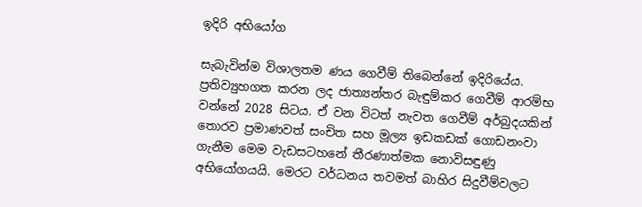ඉදිරි අභියෝග

සැබැවින්ම විශාලතම ණය ගෙවීම් තිබෙන්නේ ඉදිරියේය. ප්‍රතිව්‍යුහගත කරන ලද ජාත්‍යන්තර බැඳුම්කර ගෙවීම් ආරම්භ වන්නේ 2028 සිටය. ඒ වන විටත් නැවත ගෙවීම් අර්බුදයකින් තොරව ප්‍රමාණවත් සංචිත සහ මූල්‍ය ඉඩකඩක් ගොඩනංවා ගැනීම මෙම වැඩසටහනේ තීරණාත්මක නොවිසඳුණු අභියෝගයයි. මෙරට වර්ධනය තවමත් බාහිර සිදුවීම්වලට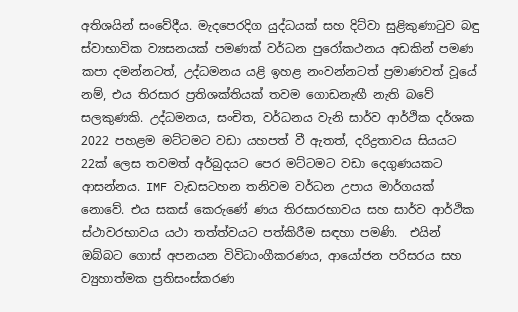අතිශයින් සංවේදීය. මැදපෙරදිග යුද්ධයක් සහ දිට්වා සුළිකුණාටුව බඳු ස්වාභාවික ව්‍යසනයක් පමණක් වර්ධන පුරෝකථනය අඩකින් පමණ කපා දමන්නටත්, උද්ධමනය යළි ඉහළ නංවන්නටත් ප්‍රමාණවත් වූයේ නම්, එය තිරසාර ප්‍රතිශක්තියක් තවම ගොඩනැඟී නැති බවේ සලකුණකි. උද්ධමනය, සංචිත, වර්ධනය වැනි සාර්ව ආර්ථික දර්ශක 2022 පහළම මට්ටමට වඩා යහපත් වී ඇතත්, දරිද්‍රතාවය සියයට 22ක් ලෙස තවමත් අර්බුදයට පෙර මට්ටමට වඩා දෙගුණයකට ආසන්නය. IMF වැඩසටහන තනිවම වර්ධන උපාය මාර්ගයක් නොවේ. එය සකස් කෙරුණේ ණය තිරසාරභාවය සහ සාර්ව ආර්ථික ස්ථාවරභාවය යථා තත්ත්වයට පත්කිරීම සඳහා පමණි.  එයින් ඔබ්බට ගොස් අපනයන විවිධාංගීකරණය, ආයෝජන පරිසරය සහ ව්‍යුහාත්මක ප්‍රතිසංස්කරණ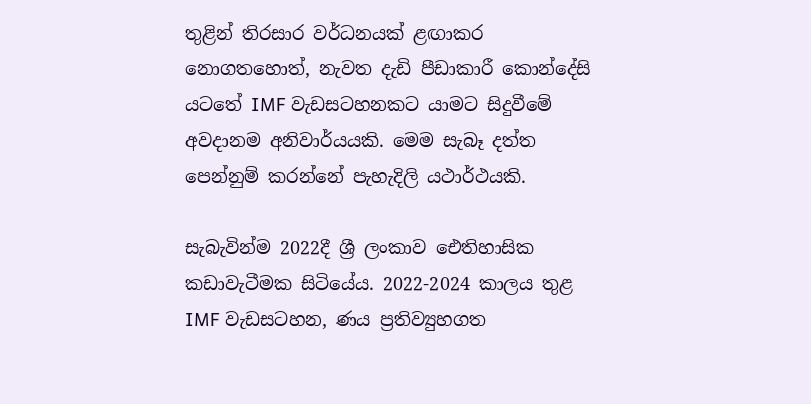තුළින් තිරසාර වර්ධනයක් ළඟාකර නොගතහොත්, නැවත දැඩි පීඩාකාරී කොන්දේසි යටතේ IMF වැඩසටහනකට යාමට සිදුවීමේ අවදානම අනිවාර්යයකි. මෙම සැබෑ දත්ත පෙන්නුම් කරන්නේ පැහැදිලි යථාර්ථයකි.

සැබැවින්ම 2022දී ශ්‍රී ලංකාව ඓතිහාසික කඩාවැටීමක සිටියේය. 2022-2024 කාලය තුළ IMF වැඩසටහන, ණය ප්‍රතිව්‍යුහගත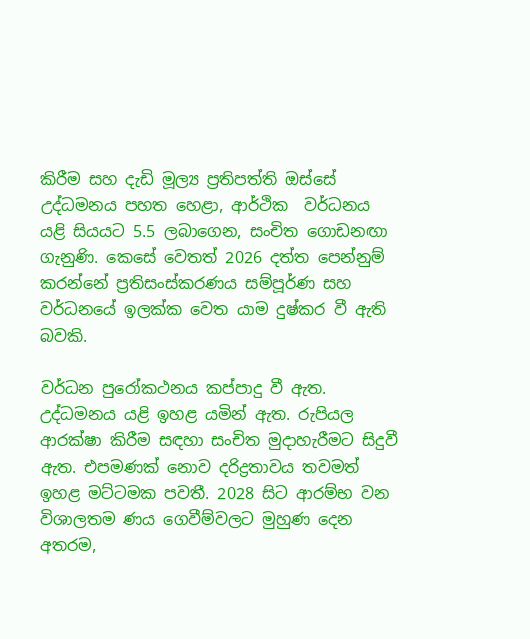කිරීම සහ දැඩි මූල්‍ය ප්‍රතිපත්ති ඔස්සේ උද්ධමනය පහත හෙළා, ආර්ථික  වර්ධනය යළි සියයට 5.5 ලබාගෙන, සංචිත ගොඩනඟා ගැනුණි. කෙසේ වෙතත් 2026 දත්ත පෙන්නුම් කරන්නේ ප්‍රතිසංස්කරණය සම්පූර්ණ සහ වර්ධනයේ ඉලක්ක වෙත යාම දුෂ්කර වී ඇති බවකි.

වර්ධන පුරෝකථනය කප්පාදු වී ඇත. උද්ධමනය යළි ඉහළ යමින් ඇත. රුපියල ආරක්ෂා කිරීම සඳහා සංචිත මුදාහැරීමට සිදුවී ඇත. එපමණක් නොව දරිද්‍රතාවය තවමත් ඉහළ මට්ටමක පවතී. 2028 සිට ආරම්භ වන විශාලතම ණය ගෙවීම්වලට මුහුණ දෙන අතරම,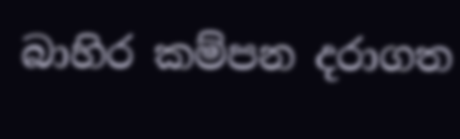බාහිර කම්පන දරාගත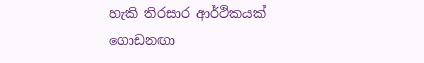හැකි තිරසාර ආර්ථිකයක් ගොඩනඟා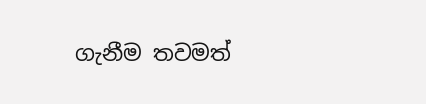ගැනීම තවමත්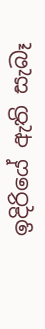ඉදිරියේ ඇති සැබෑ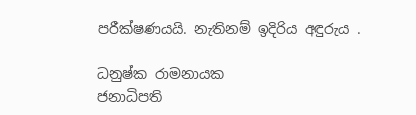පරීක්ෂණයයි. නැතිනම් ඉදිරිය අඳුරුය .

ධනුෂ්ක රාමනායක
ජනාධිපති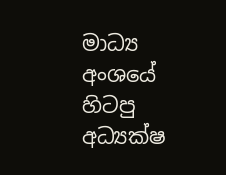මාධ්‍ය අංශයේ හිටපු අධ්‍යක්ෂ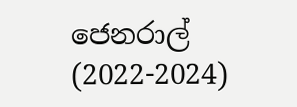ජෙනරාල් (2022-2024)